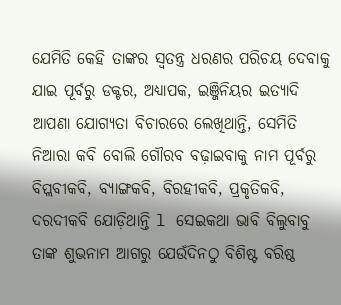ଯେମିତି କେହି ତାଙ୍କର ସ୍ବତନ୍ତ୍ର ଧରଣର ପରିଚୟ ଦେବାକୁ ଯାଇ ପୂର୍ବରୁ ଡକ୍ଟର, ଅଧ୍ୟାପକ, ଇଞ୍ଜିନିୟର ଇତ୍ୟାଦି ଆପଣା ଯୋଗ୍ୟତା ବିଚାରରେ ଲେଖିଥାନ୍ତି, ସେମିତି ନିଆରା କବି ବୋଲି ଗୌରବ ବଢ଼ାଇବାକୁ ନାମ ପୂର୍ବରୁ ବିପ୍ଲବୀକବି, ବ୍ୟାଙ୍ଗକବି, ବିରହୀକବି, ପ୍ରକୃତିକବି, ଦରଦୀକବି ଯୋଡ଼ିଥାନ୍ତି l ସେଇକଥା ଭାବି ବିଲୁବାବୁ ତାଙ୍କ ଶୁଭନାମ ଆଗରୁ ଯେଉଁଦିନଠୁ ବିଶିଷ୍ଟ ବରିଷ୍ଠ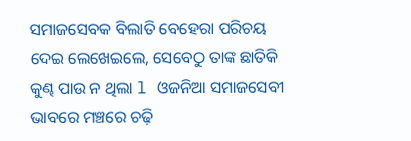ସମାଜସେବକ ବିଲାତି ବେହେରା ପରିଚୟ ଦେଇ ଲେଖେଇଲେ, ସେବେଠୁ ତାଙ୍କ ଛାତିକି କୁଣ୍ଢ ପାଉ ନ ଥିଲା l ଓଜନିଆ ସମାଜସେବୀ ଭାବରେ ମଞ୍ଚରେ ଚଢ଼ି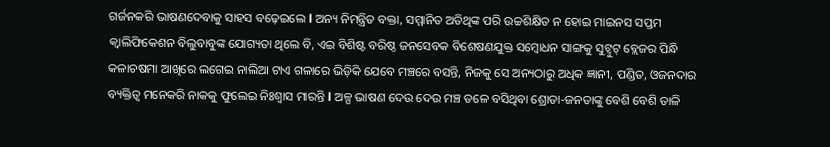ଗର୍ଜନକରି ଭାଷଣଦେବାକୁ ସାହସ ବଢ଼େଇଲେ l ଅନ୍ୟ ନିମନ୍ତ୍ରିତ ବକ୍ତା, ସମ୍ମାନିତ ଅତିଥିଙ୍କ ପରି ଉଚ୍ଚଶିକ୍ଷିତ ନ ହୋଇ ମାଇନସ ସପ୍ତମ କ୍ୱାଲିଫିକେଶନ ବିଲୁବାବୁଙ୍କ ଯୋଗ୍ୟତା ଥିଲେ ବି, ଏଇ ବିଶିଷ୍ଟ ବରିଷ୍ଠ ଜନସେବକ ବିଶେଷଣଯୁକ୍ତ ସମ୍ବୋଧନ ସାଙ୍ଗକୁ ସୁଟ୍ବୁଟ୍ ବ୍ଲେଜର ପିନ୍ଧି କଳାଚଷମା ଆଖିରେ ଲଗେଇ ନାଲିଆ ଟାଏ ଗଳାରେ ଭିଡ଼ିକି ଯେବେ ମଞ୍ଚରେ ବସନ୍ତି, ନିଜକୁ ସେ ଅନ୍ୟଠାରୁ ଅଧିକ ଜ୍ଞାନୀ, ପଣ୍ଡିତ, ଓଜନଦାର ବ୍ୟକ୍ତିତ୍ୱ ମନେକରି ନାକକୁ ଫୁଲେଇ ନିଃଶ୍ୱାସ ମାରନ୍ତି l ଅଳ୍ପ ଭାଷଣ ଦେଉ ଦେଉ ମଞ୍ଚ ତଳେ ବସିଥିବା ଶ୍ରୋତା-ଜନତାଙ୍କୁ ବେଶି ବେଶି ତାଳି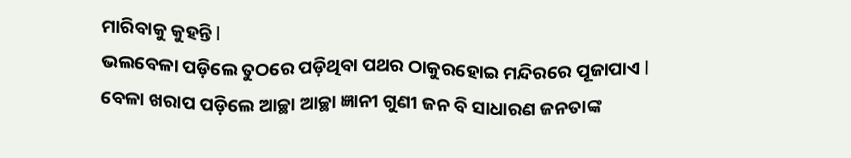ମାରିବାକୁ କୁହନ୍ତି l
ଭଲବେଳା ପଡ଼ିଲେ ତୁଠରେ ପଡ଼ିଥିବା ପଥର ଠାକୁରହୋଇ ମନ୍ଦିରରେ ପୂଜାପାଏ l ବେଳା ଖରାପ ପଡ଼ିଲେ ଆଚ୍ଛା ଆଚ୍ଛା ଜ୍ଞାନୀ ଗୁଣୀ ଜନ ବି ସାଧାରଣ ଜନତାଙ୍କ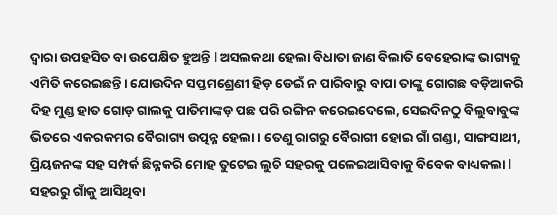ଦ୍ୱାରା ଉପହସିତ ବା ଉପେକ୍ଷିତ ହୁଅନ୍ତି l ଅସଲକଥା ହେଲା ବିଧାତା ଜାଣ ବିଲାତି ବେହେରାଙ୍କ ଭାଗ୍ୟକୁ ଏମିତି କରେଇଛନ୍ତି। ଯୋଉଦିନ ସପ୍ତମଶ୍ରେଣୀ ହିଡ଼ ଡେଇଁ ନ ପାରିବାରୁ ବାପା ତାଙ୍କୁ ଗୋଗଛ ବଡ଼ିଆକରି ଦିହ ମୁଣ୍ଡ ହାତ ଗୋଡ଼ ଗାଲକୁ ପାତିମାଙ୍କଡ଼ ପଛ ପରି ରଙ୍ଗିନ କରେଇଦେଲେ, ସେଇଦିନଠୁ ବିଲୁବାବୁଙ୍କ ଭିତରେ ଏକରକମର ବୈରାଗ୍ୟ ଉତ୍ପନ୍ନ ହେଲା। ତେଣୁ ରାଗରୁ ବୈରାଗୀ ହୋଇ ଗାଁ ଗଣ୍ଡା, ସାଙ୍ଗସାଥୀ, ପ୍ରିୟଜନଙ୍କ ସହ ସମ୍ପର୍କ ଛିନ୍ନକରି ମୋହ ତୁଟେଇ ଲୁଚି ସହରକୁ ପଳେଇଆସିବାକୁ ବିବେକ ବାଧ୍ୟକଲା l ସହରରୁ ଗାଁକୁ ଆସିଥିବା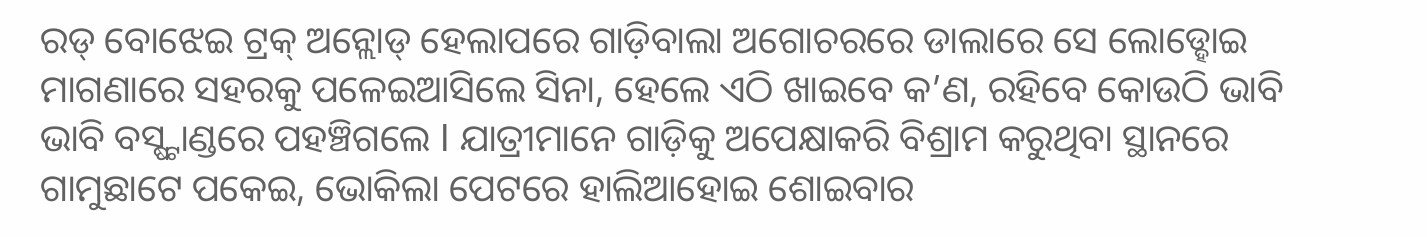ରଡ୍ ବୋଝେଇ ଟ୍ରକ୍ ଅନ୍ଲୋଡ୍ ହେଲାପରେ ଗାଡ଼ିବାଲା ଅଗୋଚରରେ ଡାଲାରେ ସେ ଲୋଡ୍ହୋଇ ମାଗଣାରେ ସହରକୁ ପଳେଇଆସିଲେ ସିନା, ହେଲେ ଏଠି ଖାଇବେ କ’ଣ, ରହିବେ କୋଉଠି ଭାବି ଭାବି ବସ୍ଷ୍ଟାଣ୍ଡରେ ପହଞ୍ଚିଗଲେ l ଯାତ୍ରୀମାନେ ଗାଡ଼ିକୁ ଅପେକ୍ଷାକରି ବିଶ୍ରାମ କରୁଥିବା ସ୍ଥାନରେ ଗାମୁଛାଟେ ପକେଇ, ଭୋକିଲା ପେଟରେ ହାଲିଆହୋଇ ଶୋଇବାର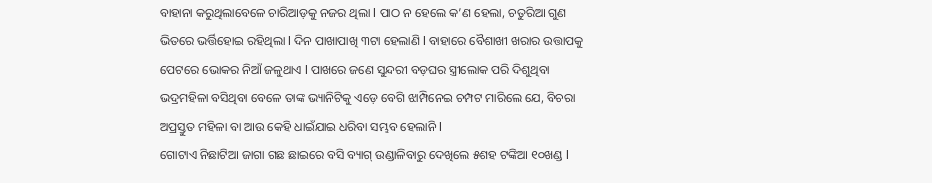ବାହାନା କରୁଥିଲାବେଳେ ଚାରିଆଡ଼କୁ ନଜର ଥିଲା l ପାଠ ନ ହେଲେ କ’ଣ ହେଲା, ଚତୁରିଆ ଗୁଣ ଭିତରେ ଭର୍ତ୍ତିହୋଇ ରହିଥିଲା l ଦିନ ପାଖାପାଖି ୩ଟା ହେଲାଣି l ବାହାରେ ବୈଶାଖୀ ଖରାର ଉତ୍ତାପକୁ ପେଟରେ ଭୋକର ନିଆଁ ଜଳୁଥାଏ l ପାଖରେ ଜଣେ ସୁନ୍ଦରୀ ବଡ଼ଘର ସ୍ତ୍ରୀଲୋକ ପରି ଦିଶୁଥିବା ଭଦ୍ରମହିଳା ବସିଥିବା ବେଳେ ତାଙ୍କ ଭ୍ୟାନିଟିକୁ ଏଡ଼େ ବେଗି ଝାମ୍ପିନେଇ ଚମ୍ପଟ ମାରିଲେ ଯେ, ବିଚରା ଅପ୍ରସ୍ତୁତ ମହିଳା ବା ଆଉ କେହି ଧାଇଁଯାଇ ଧରିବା ସମ୍ଭବ ହେଲାନି l
ଗୋଟାଏ ନିଛାଟିଆ ଜାଗା ଗଛ ଛାଇରେ ବସି ବ୍ୟାଗ୍ ଉଣ୍ଡାଳିବାରୁ ଦେଖିଲେ ୫ଶହ ଟଙ୍କିଆ ୧୦ଖଣ୍ଡ l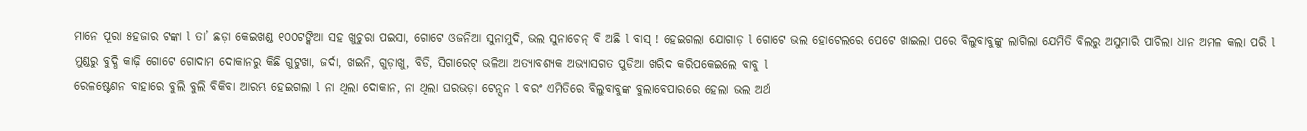ମାନେ ପୂରା ୫ହଜାର ଟଙ୍କା l ତା’ ଛଡ଼ା କେଇଖଣ୍ଡ ୧୦୦ଟଙ୍କିଆ ସହ ଖୁଚୁରା ପଇସା, ଗୋଟେ ଓଜନିଆ ସୁନାମୁଦି, ଭଲ ସୁନାଚେନ୍ ବି ଅଛି l ବାସ୍ ! ହେଇଗଲା ଯୋଗାଡ଼ l ଗୋଟେ ଭଲ ହୋଟେଲରେ ପେଟେ ଖାଇଲା ପରେ ବିଲୁବାବୁଙ୍କୁ ଲାଗିଲା ଯେମିତି ବିଲରୁ ଅସୁମାରି ପାଚିଲା ଧାନ ଅମଳ କଲା ପରି l ମୁଣ୍ଡରୁ ବୁଦ୍ଧି କାଢ଼ି ଗୋଟେ ଗୋଦାମ ଦୋକାନରୁ କିଛି ଗୁଟୁଖା, ଜର୍ଦା, ଖଇନି, ଗୁଡ଼ାଖୁ, ବିଡି, ସିଗାରେଟ୍ ଭଳିଆ ଅତ୍ୟାବଶ୍ୟକ ଅଭ୍ୟାସଗତ ପୁଡିଆ ଖରିଦ କରିପକେଇଲେ ବାବୁ l
ରେଳଷ୍ଟେଶନ ବାହାରେ ବୁଲି ବୁଲି ବିକିବା ଆରମ୍ଭ ହେଇଗଲା l ନା ଥିଲା ଦୋକାନ, ନା ଥିଲା ଘରଭଡ଼ା ଟେନ୍ସନ l ବରଂ ଏମିତିରେ ବିଲୁବାବୁଙ୍କ ବୁଲାବେପାରରେ ହେଲା ଭଲ ଅର୍ଥ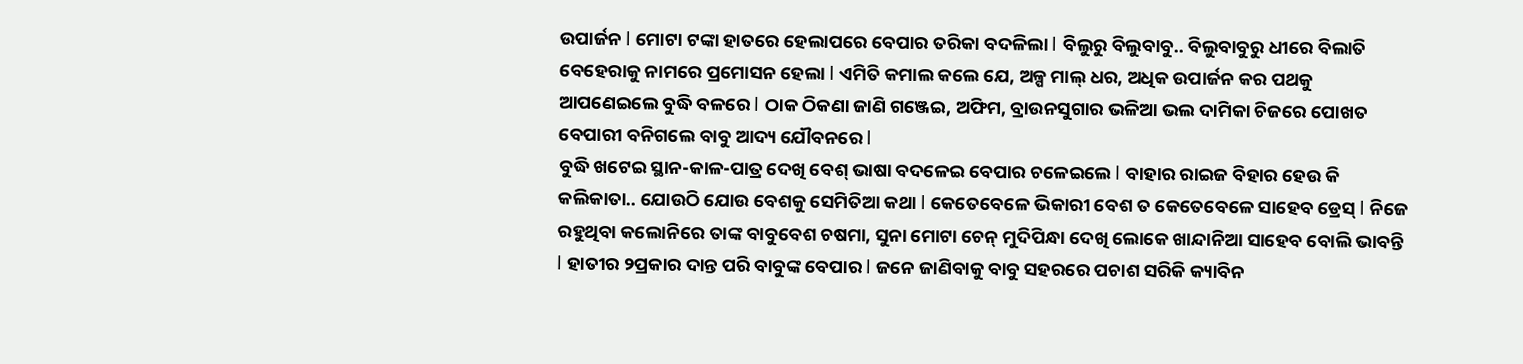ଉପାର୍ଜନ l ମୋଟା ଟଙ୍କା ହାତରେ ହେଲାପରେ ବେପାର ତରିକା ବଦଳିଲା l ବିଲୁରୁ ବିଲୁବାବୁ.. ବିଲୁବାବୁରୁ ଧୀରେ ବିଲାତି ବେହେରାକୁ ନାମରେ ପ୍ରମୋସନ ହେଲା l ଏମିତି କମାଲ କଲେ ଯେ, ଅଳ୍ପ ମାଲ୍ ଧର, ଅଧିକ ଉପାର୍ଜନ କର ପଥକୁ ଆପଣେଇଲେ ବୁଦ୍ଧି ବଳରେ l ଠାକ ଠିକଣା ଜାଣି ଗଞ୍ଜେଇ, ଅଫିମ, ବ୍ରାଉନସୁଗାର ଭଳିଆ ଭଲ ଦାମିକା ଚିଜରେ ପୋଖତ ବେପାରୀ ବନିଗଲେ ବାବୁ ଆଦ୍ୟ ଯୌବନରେ l
ବୁଦ୍ଧି ଖଟେଇ ସ୍ଥାନ-କାଳ-ପାତ୍ର ଦେଖି ବେଶ୍ ଭାଷା ବଦଳେଇ ବେପାର ଚଳେଇଲେ l ବାହାର ରାଇଜ ବିହାର ହେଉ କି କଲିକାତା.. ଯୋଉଠି ଯୋଉ ବେଶକୁ ସେମିତିଆ କଥା l କେତେବେଳେ ଭିକାରୀ ବେଶ ତ କେତେବେଳେ ସାହେବ ଡ୍ରେସ୍ l ନିଜେ ରହୁଥିବା କଲୋନିରେ ତାଙ୍କ ବାବୁବେଶ ଚଷମା, ସୁନା ମୋଟା ଚେନ୍ ମୁଦିପିନ୍ଧା ଦେଖି ଲୋକେ ଖାନ୍ଦାନିଆ ସାହେବ ବୋଲି ଭାବନ୍ତି l ହାତୀର ୨ପ୍ରକାର ଦାନ୍ତ ପରି ବାବୁଙ୍କ ବେପାର l ଜନେ ଜାଣିବାକୁ ବାବୁ ସହରରେ ପଚାଶ ସରିକି କ୍ୟାବିନ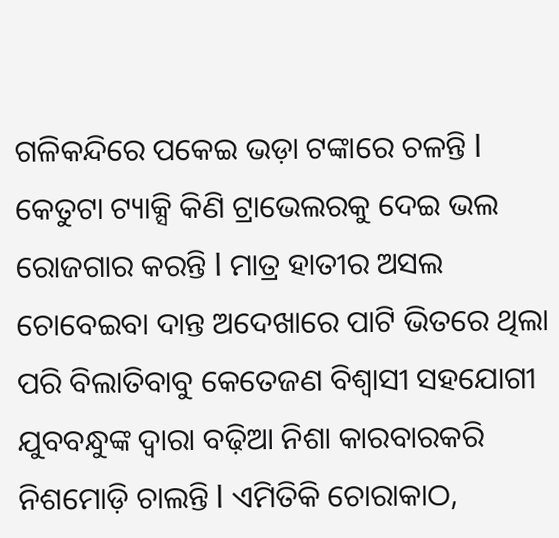ଗଳିକନ୍ଦିରେ ପକେଇ ଭଡ଼ା ଟଙ୍କାରେ ଚଳନ୍ତି l କେତୁଟା ଟ୍ୟାକ୍ସି କିଣି ଟ୍ରାଭେଲରକୁ ଦେଇ ଭଲ ରୋଜଗାର କରନ୍ତି l ମାତ୍ର ହାତୀର ଅସଲ ଚୋବେଇବା ଦାନ୍ତ ଅଦେଖାରେ ପାଟି ଭିତରେ ଥିଲା ପରି ବିଲାତିବାବୁ କେତେଜଣ ବିଶ୍ୱାସୀ ସହଯୋଗୀ ଯୁବବନ୍ଧୁଙ୍କ ଦ୍ୱାରା ବଢ଼ିଆ ନିଶା କାରବାରକରି ନିଶମୋଡ଼ି ଚାଲନ୍ତି l ଏମିତିକି ଚୋରାକାଠ,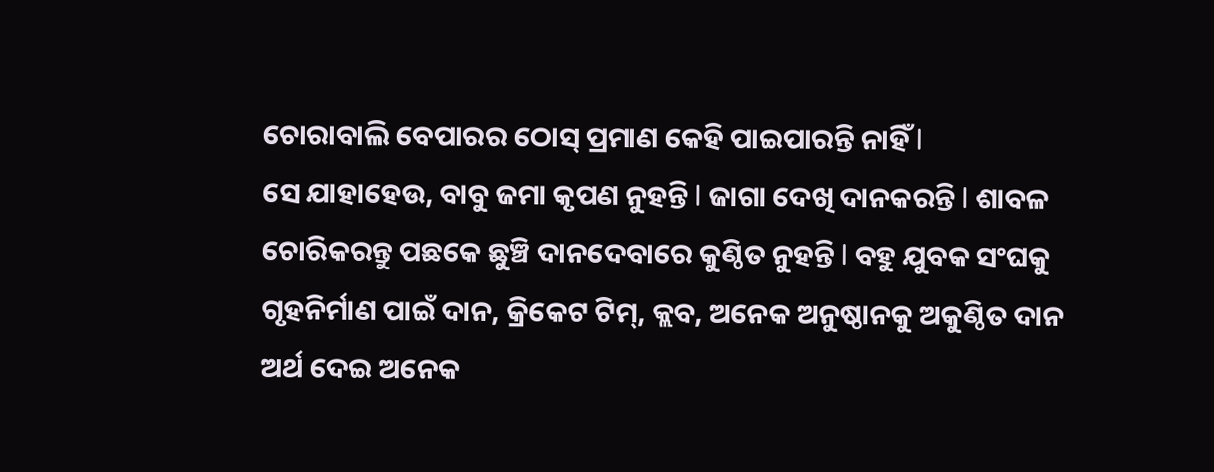ଚୋରାବାଲି ବେପାରର ଠୋସ୍ ପ୍ରମାଣ କେହି ପାଇପାରନ୍ତି ନାହିଁ l
ସେ ଯାହାହେଉ, ବାବୁ ଜମା କୃପଣ ନୁହନ୍ତି l ଜାଗା ଦେଖି ଦାନକରନ୍ତି l ଶାବଳ ଚୋରିକରନ୍ତୁ ପଛକେ ଛୁଞ୍ଚି ଦାନଦେବାରେ କୁଣ୍ଠିତ ନୁହନ୍ତି l ବହୁ ଯୁବକ ସଂଘକୁ ଗୃହନିର୍ମାଣ ପାଇଁ ଦାନ, କ୍ରିକେଟ ଟିମ୍, କ୍ଲବ, ଅନେକ ଅନୁଷ୍ଠାନକୁ ଅକୁଣ୍ଠିତ ଦାନ ଅର୍ଥ ଦେଇ ଅନେକ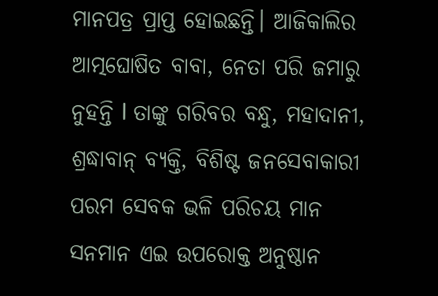ମାନପତ୍ର ପ୍ରାପ୍ତ ହୋଇଛନ୍ତି। ଆଜିକାଲିର ଆତ୍ମଘୋଷିତ ବାବା, ନେତା ପରି ଜମାରୁ ନୁହନ୍ତି l ତାଙ୍କୁ ଗରିବର ବନ୍ଧୁ, ମହାଦାନୀ, ଶ୍ରଦ୍ଧାବାନ୍ ବ୍ୟକ୍ତି, ବିଶିଷ୍ଟ ଜନସେବାକାରୀ ପରମ ସେବକ ଭଳି ପରିଚୟ ମାନ ସନମାନ ଏଇ ଉପରୋକ୍ତ ଅନୁଷ୍ଠାନ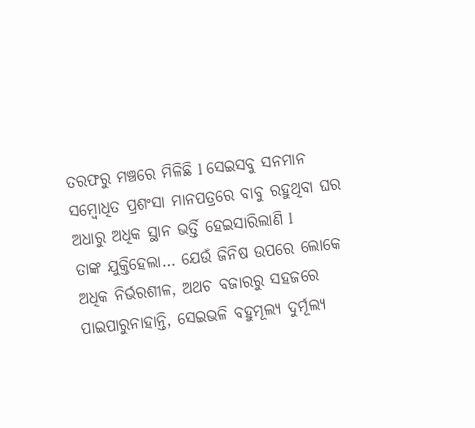ତରଫରୁ ମଞ୍ଚରେ ମିଳିଛି l ସେଇସବୁ ସନମାନ ସମ୍ବୋଧିତ ପ୍ରଶଂସା ମାନପତ୍ରରେ ବାବୁ ରହୁଥିବା ଘର ଅଧାରୁ ଅଧିକ ସ୍ଥାନ ଭର୍ତ୍ତି ହେଇସାରିଲାଣି l
ତାଙ୍କ ଯୁକ୍ତିହେଲା… ଯେଉଁ ଜିନିଷ ଉପରେ ଲୋକେ ଅଧିକ ନିର୍ଭରଶୀଳ, ଅଥଚ ବଜାରରୁ ସହଜରେ ପାଇପାରୁନାହାନ୍ତି, ସେଇଭଳି ବହୁମୂଲ୍ୟ ଦୁର୍ମୂଲ୍ୟ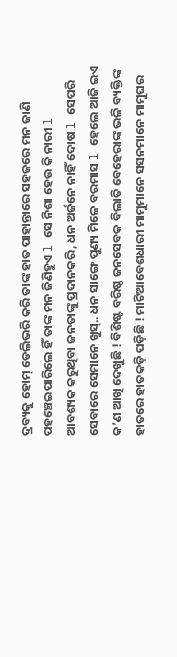ଦ୍ରବ୍ୟକୁ ହୋମ୍ ଡେଲିଭରି କରି ତାଙ୍କ ହାତ ପାହାନ୍ତାରେ ସହଜରେ ମନ ଜାଣି ପହଞ୍ଚେଇପାରିଲେ ହିଁ ତାଙ୍କ ମନ ଜିଣିହୁଏ l ସେ ନିଶା ହେଉ କି ନାରୀ l
ଆବଶ୍ୟକ କରୁଥିବା ଜନତାଙ୍କୁ ପ୍ରଦାନକରି, ଧନ ଅର୍ଜନେ ନାହିଁ ଦୋଷ l ସେପରି ସେବାରେ ସେମାନେ ଖୁସ୍.. ଧନ ସାଙ୍ଗେ ପୁଣ୍ୟ ମିଳେ ବରମାସ l ହେଲେ ଆଜି ଇଏ କ’ଣ ଆଖି ଦେଖୁଛି ! ବିଶିଷ୍ଟ ବରିଷ୍ଠ ଜନସେବକ ବିଲାତି ବେହେରାଙ୍କ ଭଳି ବ୍ୟକ୍ତିଙ୍କ ହାତରେ ହାତକଡ଼ି ପଡ଼ିଛି ! ମାଟିଆବେଶଧାରୀ ମାମୁମାନେ ସସନମାନେ ମାମୁଘର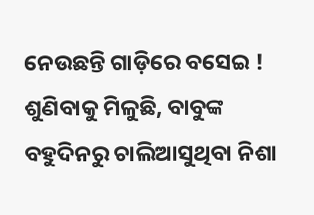ନେଉଛନ୍ତି ଗାଡ଼ିରେ ବସେଇ ! ଶୁଣିବାକୁ ମିଳୁଛି, ବାବୁଙ୍କ ବହୁଦିନରୁ ଚାଲିଆସୁଥିବା ନିଶା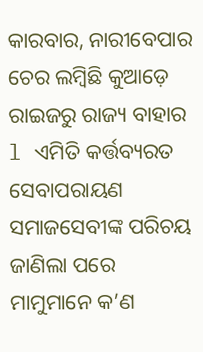କାରବାର, ନାରୀବେପାର ଚେର ଲମ୍ବିଛି କୁଆଡ଼େ ରାଇଜରୁ ରାଜ୍ୟ ବାହାର l ଏମିତି କର୍ତ୍ତବ୍ୟରତ ସେବାପରାୟଣ ସମାଜସେବୀଙ୍କ ପରିଚୟ ଜାଣିଲା ପରେ ମାମୁମାନେ କ’ଣ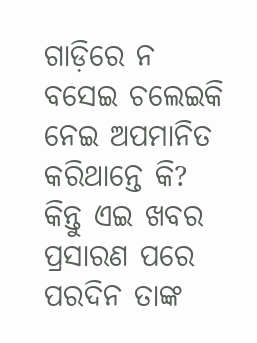ଗାଡ଼ିରେ ନ ବସେଇ ଚଲେଇକି ନେଇ ଅପମାନିତ କରିଥାନ୍ତେ କି? କିନ୍ତୁ ଏଇ ଖବର ପ୍ରସାରଣ ପରେ ପରଦିନ ତାଙ୍କ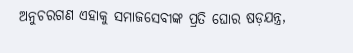ଅନୁଚରଗଣ ଏହାକୁ ସମାଜସେବୀଙ୍କ ପ୍ରତି ଘୋର ଷଡ଼ଯନ୍ତ୍ର,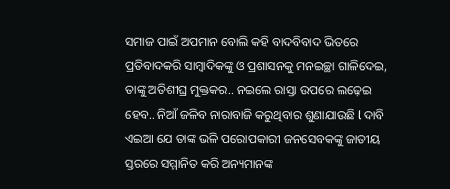ସମାଜ ପାଇଁ ଅପମାନ ବୋଲି କହି ବାଦବିବାଦ ଭିତରେ ପ୍ରତିବାଦକରି ସାମ୍ବାଦିକଙ୍କୁ ଓ ପ୍ରଶାସନକୁ ମନଇଚ୍ଛା ଗାଳିଦେଇ, ତାଙ୍କୁ ଅତିଶୀଘ୍ର ମୁକ୍ତକର.. ନଇଲେ ରାସ୍ତା ଉପରେ ଲଢ଼େଇ ହେବ.. ନିଆଁ ଜଳିବ ନାରାବାଜି କରୁଥିବାର ଶୁଣାଯାଉଛି l ଦାବି ଏଇଆ ଯେ ତାଙ୍କ ଭଳି ପରୋପକାରୀ ଜନସେବକଙ୍କୁ ଜାତୀୟ ସ୍ତରରେ ସମ୍ମାନିତ କରି ଅନ୍ୟମାନଙ୍କ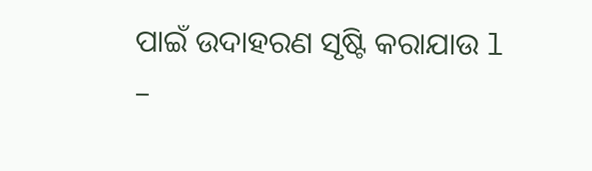ପାଇଁ ଉଦାହରଣ ସୃଷ୍ଟି କରାଯାଉ l
–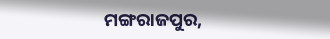ମଙ୍ଗରାଜପୁର,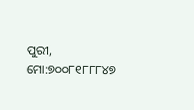ପୁରୀ, ମୋ:୭୦୦୮୧୮୮୮୪୭